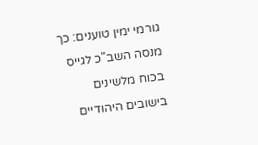גורמי ימין טוענים: כך מנסה השב"כ לגייס בכוח מלשינים בישובים היהודיים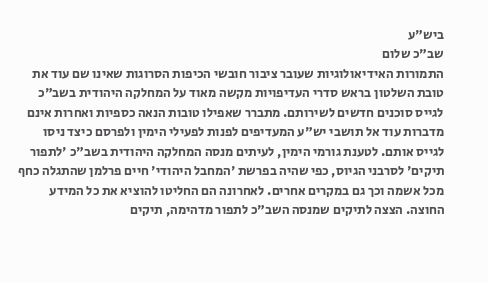ביש"ע
שב"כ שלום
התמורות האידיאולוגיות שעובר ציבור חובשי הכיפות הסרוגות שאינו שם עוד את טובת השלטון בראש סדרי העדיפויות מקשה מאוד על המחלקה היהודית בשב"כ לגייס סוכנים חדשים לשירותם. מתברר שאפילו טובות הנאה כספיות ואחרות אינם מדברות עוד אל תושבי יש"ע המעדיפים לפנות לפעילי הימין ולפרסם כיצד ניסו לגייס אותם. לטענת גורמי הימין, לעיתים מנסה המחלקה היהודית בשב"כ 'לתפור תיקים' לסרבני הגיוס, כפי שהיה בפרשת 'המחבל היהודי' חיים פרלמן שהתגלה כחף מכל אשמה וכך גם במקרים אחרים. לאחרונה הם החליטו להוציא את כל המידע החוצה. הצצה לתיקים שמנסה השב"כ לתפור מדהימה, תיקים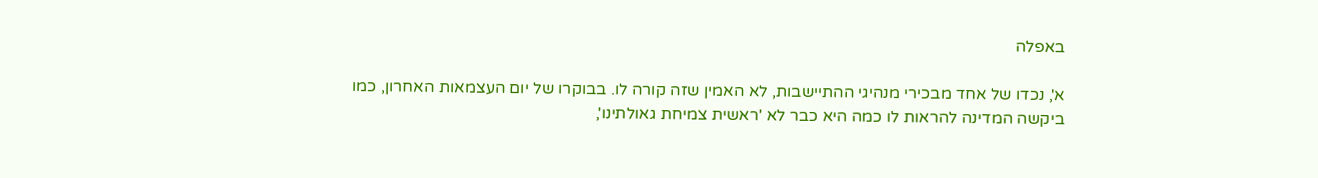באפלה

א', נכדו של אחד מבכירי מנהיגי ההתיישבות, לא האמין שזה קורה לו. בבוקרו של יום העצמאות האחרון, כמו ביקשה המדינה להראות לו כמה היא כבר לא 'ראשית צמיחת גאולתינו',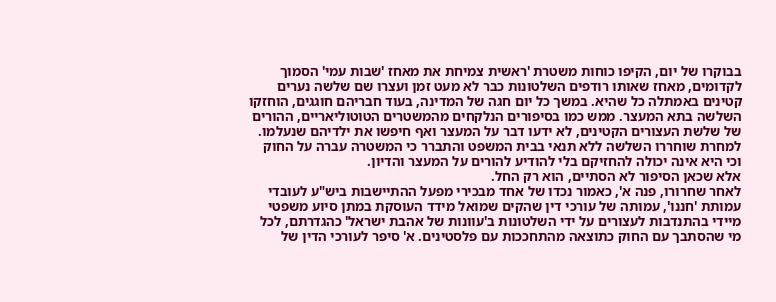בבוקרו של יום, הקיפו כוחות משטרת 'ראשית צמיחת את מאחז 'שבות עמי' הסמוך לקדומים, מאחז שאותו רודפים השלטונות כבר לא מעט זמן ועצרו שם שלשה נערים קטינים באמתלה כל שהיא. במשך כל יום חגה של המדינה, בעוד חבריהם חוגגים, הוחזקו השלשה בתא המעצר. ממש כמו בסיפורים הנלקחים מהמשטרים הטוטוליאריים, ההורים של שלשת העצורים הקטינים, לא ידעו דבר על המעצר ואף חיפשו את ילדיהם שנעלמו. למחרת שוחררו השלשה ללא תנאי בבית המשפט והתברר כי המשטרה עברה על החוק וכי היא אינה יכולה להחזיקם בלי להודיע להורים על המעצר והדיון.
אלא שכאן הסיפור לא הסתיים, הוא רק החל.
לאחר שחרורו, פנה א', כאמור נכדו של אחד מבכירי מפעל ההתיישבות ביש"ע לעובדי עמותת 'חננו', עמותה של עורכי דין שהקים שמואל מידד העוסקת במתן סיוע משפטי מיידי בהתנדבות לעצורים על ידי השלטונות ב'עוונות של אהבת ישראל' כהגדרתם, לכל מי שהסתבך עם החוק כתוצאה מהתחככות עם פלסטינים. א' סיפר לעורכי הדין של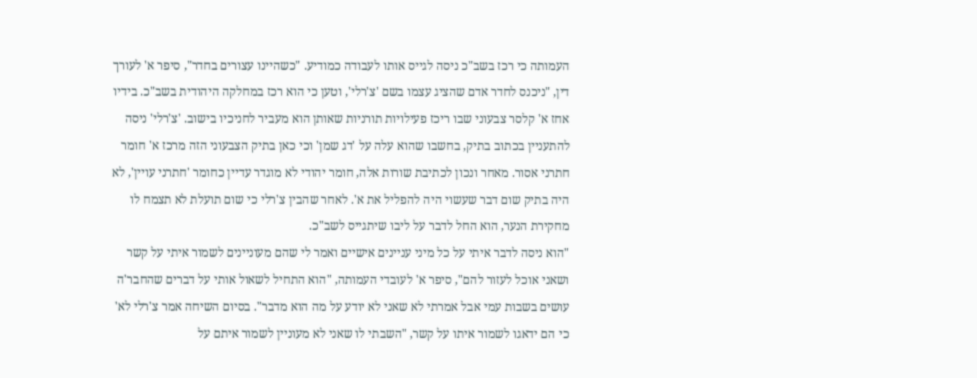העמותה כי רכז בשב"כ ניסה לגייס אותו לעבודה כמודיע. "כשהיינו עצורים בחדר", סיפר א' לעורך דין, "ניכנס לחדר אדם שהציג עצמו בשם 'צ'רלי', וטען כי הוא רכז במחלקה היהודית בשב"כ. בידיו אחז א' קלסר צבעוני שבו ריכז פעילויות תורניות שאותן הוא מעביר לחניכיו בישוב. 'צ'רלי' ניסה להתעניין בכתוב בתיק, בחשבו שהוא עלה על 'דג שמן' וכי כאן בתיק הצבעוני הזה מרכז א' חומר חתרני אסור. מאחר ונכון לכתיבת שורות אלה, חומר יהודי לא מוגדר עדיין כחומר 'חתרני עויין', לא היה בתיק שום דבר שעשוי היה להפליל את א'. לאחר שהבין צ'רלי כי שום תועלת לא תצמח לו מחקירת הנער, הוא החל לדבר על ליבו שיתגייס לשב"כ.
"הוא ניסה לדבר איתי על כל מיני עניינים אישיים ואמר לי שהם מעוניינים לשמור איתי על קשר ושאני אוכל לעזור להם", סיפר א' לעובדי העמותה, "הוא התחיל לשאול אותי על דברים שהחבר'ה עושים בשבות עמי אבל אמרתי לא שאני לא יודע על מה הוא מדבר". בסיום השיחה אמר צ'רלי לא' כי הם ידאגו לשמור איתו על קשר, "השבתי לו שאני לא מעוניין לשמור איתם על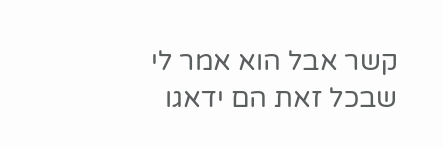קשר אבל הוא אמר לי שבכל זאת הם ידאגו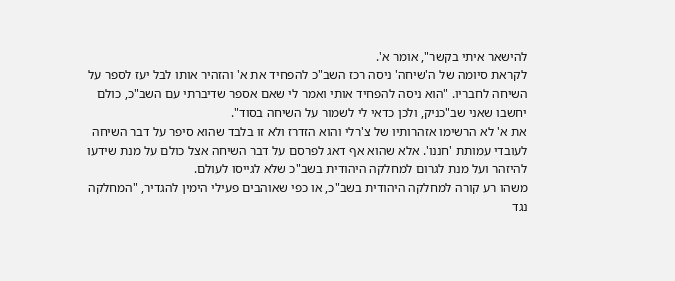להישאר איתי בקשר", אומר א'.
לקראת סיומה של ה'שיחה' ניסה רכז השב"כ להפחיד את א' והזהיר אותו לבל יעז לספר על השיחה לחבריו. "הוא ניסה להפחיד אותי ואמר לי שאם אספר שדיברתי עם השב"כ, כולם יחשבו שאני שב"כניק, ולכן כדאי לי לשמור על השיחה בסוד".
את א' לא הרשימו אזהרותיו של צ'רלי והוא הזדרז ולא זו בלבד שהוא סיפר על דבר השיחה לעובדי עמותת 'חננו'. אלא שהוא אף דאג לפרסם על דבר השיחה אצל כולם על מנת שידעו להיזהר ועל מנת לגרום למחלקה היהודית בשב"כ שלא לגייסו לעולם.
משהו רע קורה למחלקה היהודית בשב"כ, או כפי שאוהבים פעילי הימין להגדיר, "המחלקה נגד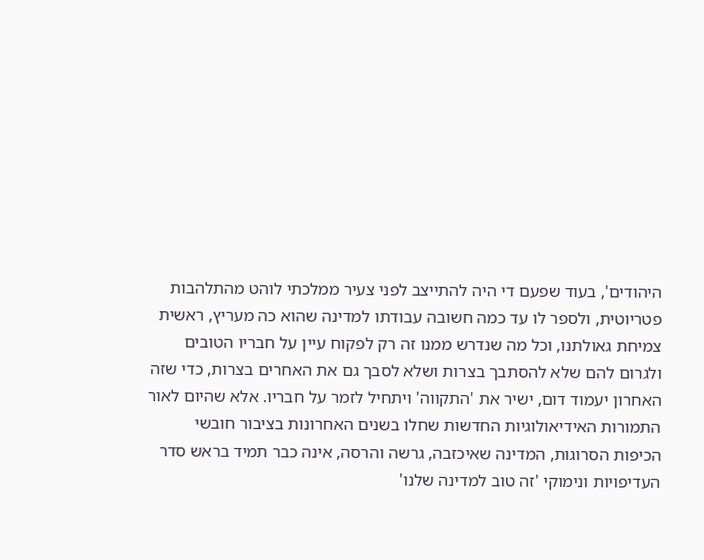היהודים', בעוד שפעם די היה להתייצב לפני צעיר ממלכתי לוהט מהתלהבות פטריוטית, ולספר לו עד כמה חשובה עבודתו למדינה שהוא כה מעריץ, ראשית צמיחת גאולתנו, וכל מה שנדרש ממנו זה רק לפקוח עיין על חבריו הטובים ולגרום להם שלא להסתבך בצרות ושלא לסבך גם את האחרים בצרות, כדי שזה האחרון יעמוד דום, ישיר את 'התקווה' ויתחיל לזמר על חבריו. אלא שהיום לאור התמורות האידיאולוגיות החדשות שחלו בשנים האחרונות בציבור חובשי הכיפות הסרוגות, המדינה שאיכזבה, גרשה והרסה, אינה כבר תמיד בראש סדר העדיפויות ונימוקי 'זה טוב למדינה שלנו'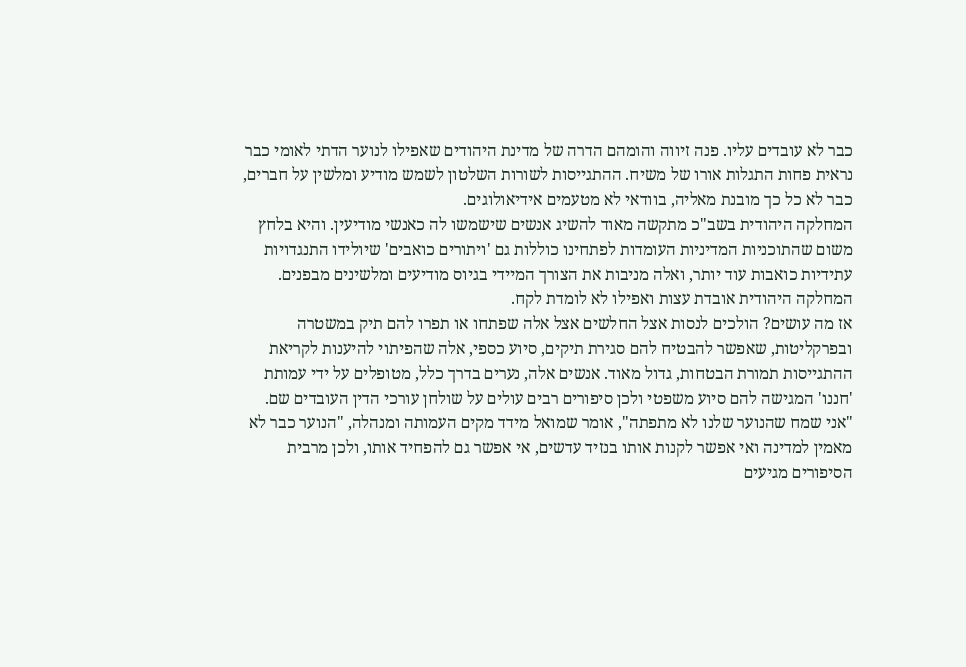כבר לא עובדים עליו. פנה זיווה והומהם הדרה של מדינת היהודים שאפילו לנוער הדתי לאומי כבר נראית פחות התגלות אורו של משיח. ההתגייסות לשורות השלטון לשמש מודיע ומלשין על חברים, כבר לא כל כך מובנת מאליה, בוודאי לא מטעמים אידיאולוגים.
המחלקה היהודית בשב"כ מתקשה מאוד להשיג אנשים שישמשו לה כאנשי מודיעין. והיא בלחץ משום שהתוכניות המדיניות העומדות לפתחינו כוללות גם 'ויתורים כואבים' שיולידו התנגדויות עתידיות כואבות עוד יותר, ואלה מניבות את הצורך המיידי בגיוס מודיעים ומלשינים מבפנים. המחלקה היהודית אובדת עצות ואפילו לא לומדת לקח.
אז מה עושים? הולכים לנסות אצל החלשים אצל אלה שפתחו או תפרו להם תיק במשטרה ובפרקליטות, שאפשר להבטיח להם סגירת תיקים, סיוע כספי, אלה שהפיתוי להיענות לקריאת ההתגייסות תמורת הבטחות, גדול מאוד. אנשים אלה, נערים בדרך כלל, מטופלים על ידי עמותת 'חננו' המגישה להם סיוע משפטי ולכן סיפורים רבים עולים על שולחן עורכי הדין העובדים שם.
"אני שמח שהנוער שלנו לא מתפתה", אומר שמואל מידד מקים העמותה ומנהלה, "הנוער כבר לא מאמין למדינה ואי אפשר לקנות אותו בנזיד עדשים, אי אפשר גם להפחיד אותו, ולכן מרבית הסיפורים מגיעים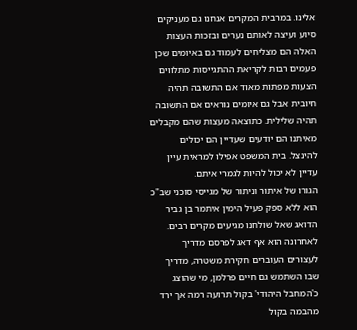אלינו. במרבית המקרים אנחנו גם מעניקים סיוע ועיצה לאותם נערים ובזכות העצות האלה הם מצליחים לעמוד גם באיומים שכן פעמים רבות לקריאת ההתגייסות מתלווים הצעות מפתות מאוד אם התשובה תהיה חיובית אבל גם איומים נוראים אם התשובה תהיה שלילית. כתוצאה מעצות שהם מקבלים מאיתנו הם יודעים שעדיין הם יכולים להינצל. בית המשפט אפילו למראית עיין עדיין לא יכול להיות לגמרי איתם.
הגורו של איתור וניתור של מגייסי סוכני שב"כ הוא ללא ספק פעיל הימין איתמר בן גביר הדואג שאל שולחנו מגיעים מקרים רבים. לאחרונה הוא אף דאג לפרסם מדריך לעצורים העוברים חקירת משטרה, מדריך שבו השתמש גם חיים פרלמן, מי שהוצג כ'המחבל היהודי' בקול תרועה רמה אך ירד מהבמה בקול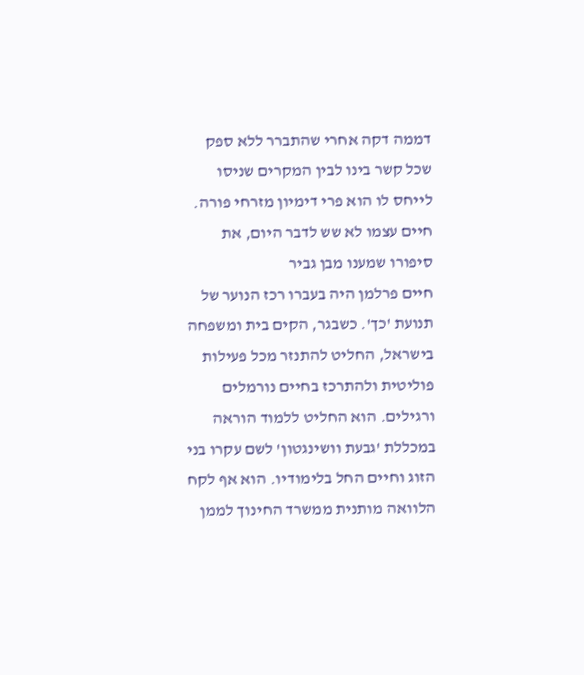דממה דקה אחרי שהתברר ללא ספק שכל קשר בינו לבין המקרים שניסו לייחס לו הוא פרי דימיון מזרחי פורה. חיים עצמו לא שש לדבר היום, את סיפורו שמענו מבן גביר
חיים פרלמן היה בעברו רכז הנוער של תנועת 'כך'. כשבגר, הקים בית ומשפחה בישראל, החליט להתנזר מכל פעילות פוליטית ולהתרכז בחיים נורמלים ורגילים. הוא החליט ללמוד הוראה במכללת 'גבעת וושינגטון' לשם עקרו בני הזוג וחיים החל בלימודיו. הוא אף לקח הלוואה מותנית ממשרד החינוך לממן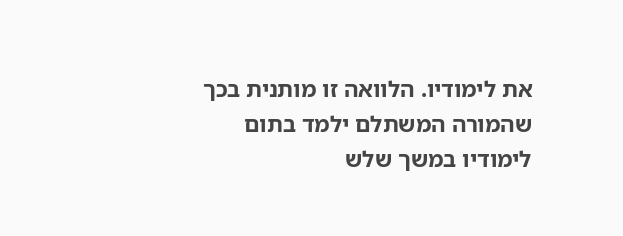את לימודיו. הלוואה זו מותנית בכך שהמורה המשתלם ילמד בתום לימודיו במשך שלש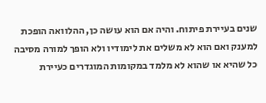שנים בעיירת פיתוח. והיה אם הוא עושה כן, ההלוואה הופכת למענק ואם הוא לא משלים את לימודיו ולא הופך למורה מסיבה כל שהיא או שהוא לא מלמד במקומות המוגדרים כעיירת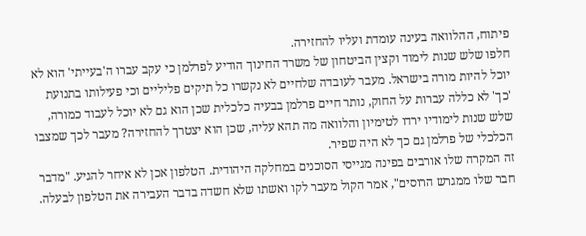פיתוח, ההלוואה בעינה עומדת ועליו להחזירה.
חלפו שלש שנות לימוד וקצין הביטחון של משרד החינוך הודיע לפרלמן כי עקב עברו ה'בעייתי' הוא לא יוכל להיות מורה בישראל. מעבר לעובדה שלחיים לא נקשרו כל תיקים פליליים וכי פעילותו בתנועת 'כך' לא כללה עברות על החוק, נותר חיים פרלמן בבעיה כלכלית שכן הוא גם לא יוכל לעבוד כמורה, שלש שנות לימודיו ירדו לטימיון והלוואה מה תהא עליה, שכן הוא יצטרך להחזירה? מעבר לכך שמצבו הכלכלי של פרלמן גם כך לא היה שפיר.
זה המקרה שלו אורבים בפינה מגייסי הסוכנים במחלקה היהודית. הטלפון אכן לא איחר להגיע. "מדבר חבר שלו ממגרש הרוסים", אמר הקול מעבר לקו ואשתו שלא חשדה בדבר העבירה את הטלפון לבעלה.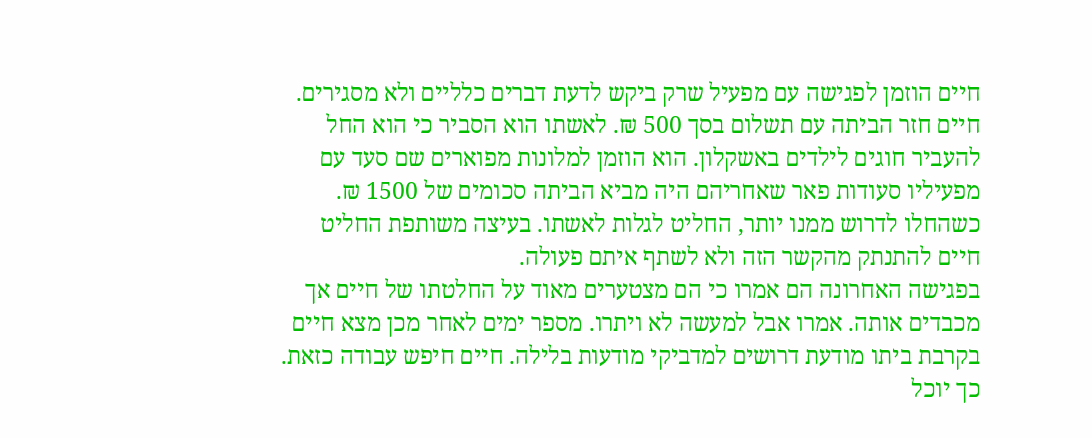חיים הוזמן לפגישה עם מפעיל שרק ביקש לדעת דברים כלליים ולא מסגירים. חיים חזר הביתה עם תשלום בסך 500 ₪. לאשתו הוא הסביר כי הוא החל להעביר חוגים לילדים באשקלון. הוא הוזמן למלונות מפוארים שם סעד עם מפעיליו סעודות פאר שאחריהם היה מביא הביתה סכומים של 1500 ₪. כשהחלו לדרוש ממנו יותר, החליט לגלות לאשתו. בעיצה משותפת החליט חיים להתנתק מהקשר הזה ולא לשתף איתם פעולה.
בפגישה האחרונה הם אמרו כי הם מצטערים מאוד על החלטתו של חיים אך מכבדים אותה. אמרו אבל למעשה לא ויתרו. מספר ימים לאחר מכן מצא חיים בקרבת ביתו מודעת דרושים למדביקי מודעות בלילה. חיים חיפש עבודה כזאת. כך יוכל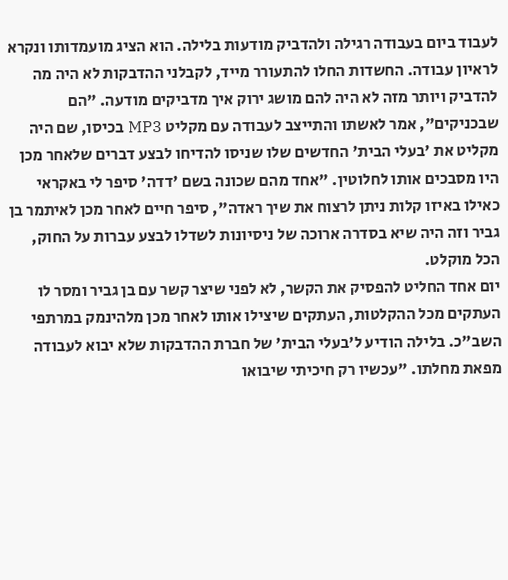לעבוד ביום בעבודה רגילה ולהדביק מודעות בלילה. הוא הציג מועמדותו ונקרא לראיון עבודה. החשדות החלו להתעורר מייד, לקבלני ההדבקות לא היה מה להדביק ויותר מזה לא היה להם מושג ירוק איך מדביקים מודעה. "הם שבכניקים", אמר לאשתו והתייצב לעבודה עם מקליט MP3 בכיסו, שם היה מקליט את 'בעלי הבית' החדשים שלו שניסו להדיחו לבצע דברים שלאחר מכן היו מסבכים אותו לחלוטין. "אחד מהם שכונה בשם 'דדה' סיפר לי באקראי כאילו באיזו קלות ניתן לרצוח את שיך ראדה", סיפר חיים לאחר מכן לאיתמר בן גביר וזה היה שיא בסדרה ארוכה של ניסיונות לשדלו לבצע עברות על החוק, הכל מוקלט.
יום אחד החליט להפסיק את הקשר, לא לפני שיצר קשר עם בן גביר ומסר לו העתקים מכל ההקלטות, העתקים שיצילו אותו לאחר מכן מלהינמק במרתפי השב"כ. בלילה הודיע ל'בעלי הבית' של חברת ההדבקות שלא יבוא לעבודה מפאת מחלתו. "עכשיו רק חיכיתי שיבואו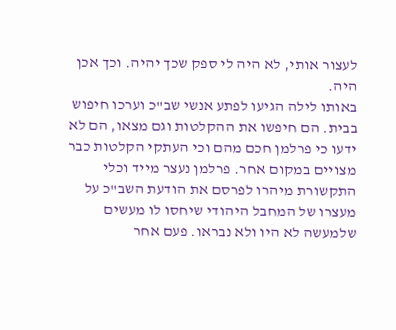לעצור אותי, לא היה לי ספק שכך יהיה. וכך אכן היה.
באותו לילה הגיעו לפתע אנשי שב"כ וערכו חיפוש בבית. הם חיפשו את ההקלטות וגם מצאו, הם לא ידעו כי פרלמן חכם מהם וכי העתקי הקלטות כבר מצויים במקום אחר. פרלמן נעצר מייד וכלי התקשורת מיהרו לפרסם את הודעת השב"כ על מעצרו של המחבל היהודי שיחסו לו מעשים שלמעשה לא היו ולא נבראו. פעם אחר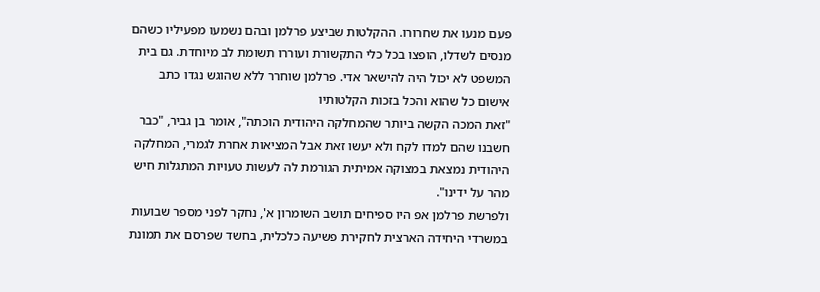פעם מנעו את שחרורו. ההקלטות שביצע פרלמן ובהם נשמעו מפעיליו כשהם מנסים לשדלו, הופצו בכל כלי התקשורת ועוררו תשומת לב מיוחדת. גם בית המשפט לא יכול היה להישאר אדי. פרלמן שוחרר ללא שהוגש נגדו כתב אישום כל שהוא והכל בזכות הקלטותיו
"זאת המכה הקשה ביותר שהמחלקה היהודית הוכתה", אומר בן גביר, "כבר חשבנו שהם למדו לקח ולא יעשו זאת אבל המציאות אחרת לגמרי, המחלקה היהודית נמצאת במצוקה אמיתית הגורמת לה לעשות טעויות המתגלות חיש מהר על ידינו".
ולפרשת פרלמן אפ היו ספיחים תושב השומרון א', נחקר לפני מספר שבועות במשרדי היחידה הארצית לחקירת פשיעה כלכלית, בחשד שפרסם את תמונת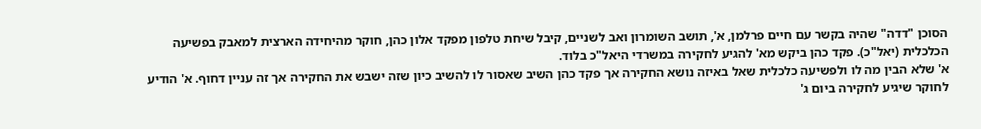הסוכן "דדה" שהיה בקשר עם חיים פרלמן, א', תושב השומרון ואב לשניים, קיבל שיחת טלפון מפקד אלון כהן, חוקר מהיחידה הארצית למאבק בפשיעה הכלכלית (יאל"כ). פקד כהן ביקש מא' להגיע לחקירה במשרדי היאל"כ בלוד.
א' שלא הבין מה לו ולפשיעה כלכלית שאל באיזה נושא החקירה אך פקד כהן השיב שאסור לו להשיב כיון שזה ישבש את החקירה אך זה עניין דחוף. א' הודיע לחוקר שיגיע לחקירה ביום ג'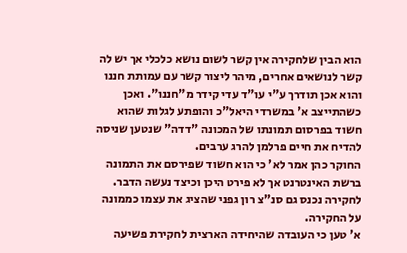הוא הבין שלחקירה אין קשר לשום נושא כלכלי אך יש לה קשר לנושאים אחרים, מיהר ליצור קשר עם עמותת חננו והוא אכן תודרך ע"י עו"ד עדי קידר מ"חננו". ואכן כשהתייצב א' במשרדי היאל"כ והופתע לגלות שהוא חשוד בפרסום תמונתו של המכונה "דדה" שנטען שניסה להדיח את חיים פרלמן להרג ערבים.
החוקר כהן אמר לא' כי הוא חשוד שפירסם את התמונה ברשת האינטרנט אך לא פירט היכן וכיצד נעשה הדבר. לחקירה נכנס גם סנ"צ רון גפני שהציג את עצמו כממונה על החקירה.
א' טען כי העובדה שהיחידה הארצית לחקירת פשיעה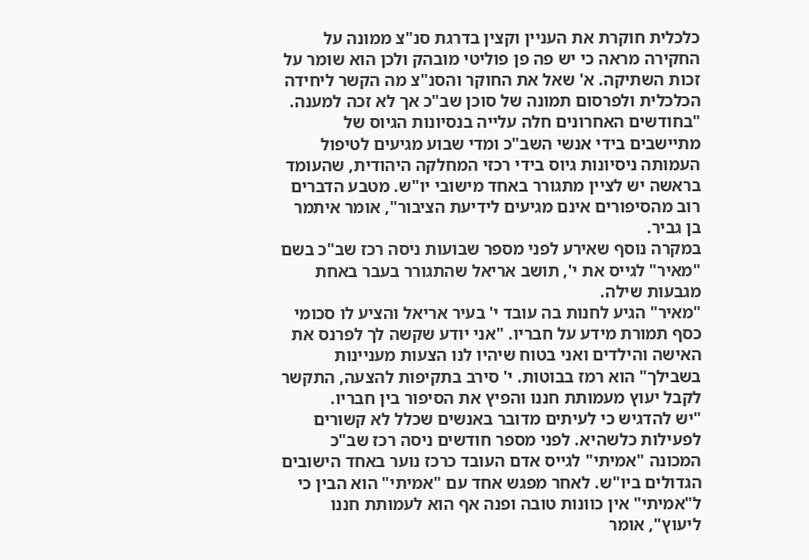כלכלית חוקרת את העניין וקצין בדרגת סנ"צ ממונה על החקירה מראה כי יש פה פן פוליטי מובהק ולכן הוא שומר על זכות השתיקה. א' שאל את החוקר והסנ"צ מה הקשר ליחידה הכלכלית ולפרסום תמונה של סוכן שב"כ אך לא זכה למענה.
"בחודשים האחרונים חלה עלייה בנסיונות הגיוס של מתיישבים בידי אנשי השב"כ ומדי שבוע מגיעים לטיפול העמותה ניסיונות גיוס בידי רכזי המחלקה היהודית, שהעומד בראשה יש לציין מתגורר באחד מישובי יו"ש. מטבע הדברים רוב מהסיפורים אינם מגיעים לידיעת הציבור", אומר איתמר בן גביר.
במקרה נוסף שאירע לפני מספר שבועות ניסה רכז שב"כ בשם "מאיר" לגייס את י', תושב אריאל שהתגורר בעבר באחת מגבעות שילה.
"מאיר" הגיע לחנות בה עובד י' בעיר אריאל והציע לו סכומי כסף תמורת מידע על חבריו. "אני יודע שקשה לך לפרנס את האישה והילדים ואני בטוח שיהיו לנו הצעות מעניינות בשבילך" הוא רמז בבוטות. י' סירב בתקיפות להצעה, התקשר לקבל יעוץ מעמותת חננו והפיץ את הסיפור בין חבריו.
"יש להדגיש כי לעיתים מדובר באנשים שכלל לא קשורים לפעילות כלשהיא. לפני מספר חודשים ניסה רכז שב"כ המכונה "אמיתי" לגייס אדם העובד כרכז נוער באחד הישובים הגדולים ביו"ש. לאחר מפגש אחד עם "אמיתי" הוא הבין כי ל"אמיתי" אין כוונות טובה ופנה אף הוא לעמותת חננו ליעוץ", אומר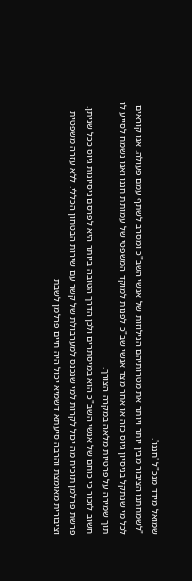שמואל מידד מנכ"ל 'חננו'.
"לשמחתנו הציבור מבין יותר ויותר את מטרותיהם הנילוזות של אנשי השב"כ ומסרב לשתף עמם פעולה. אנו קוראים לכל מי שנתקל בניסיון גיוס כזה או אחר מצד אנשי שב"כ לפנות למוקד המשפטי של עמותת חננו ואנו נשמח לסייע לו תוך שמירה על פרטיות מלאה במקרה הצורך.
חשוב לזכור כי כוחם של אנשי השב"כ הוא במיסתרים ולכן הדרך הטובה ביותר היא לפרסם ניסיונות גיוס ככל שניתן. פרשת פרלמן תוכיח מה יכול לקרות למי שנכנס למערבולת של קשר עם שירות הבטחון הכללי. ללא עזרה משפטית וציבורית מאומצת והרבה סיעתא דשמיא יכול היה חיים פרלמן לשבת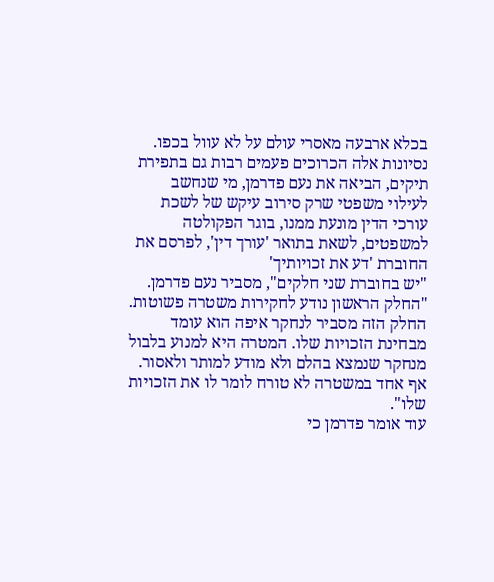בכלא ארבעה מאסרי עולם על לא עוול בכפו.
נסיונות אלה הכרוכים פעמים רבות גם בתפירת תיקים, הביאה את נעם פדרמן, מי שנחשב לעילוי משפטי שרק סירוב עיקש של לשכת עורכי הדין מונעת ממנו, בוגר הפקולטה למשפטים, לשאת בתואר 'עורך דין', לפרסם את החוברת 'דע את זכויותיך'
"יש בחוברת שני חלקים", מסביר נעם פדרמן. "החלק הראשון נודע לחקירות משטרה פשוטות. החלק הזה מסביר לנחקר איפה הוא עומד מבחינת הזכויות שלו. המטרה היא למנוע בלבול מנחקר שנמצא בהלם ולא מודע למותר ולאסור. אף אחד במשטרה לא טורח לומר לו את הזכויות שלו".
עוד אומר פדרמן כי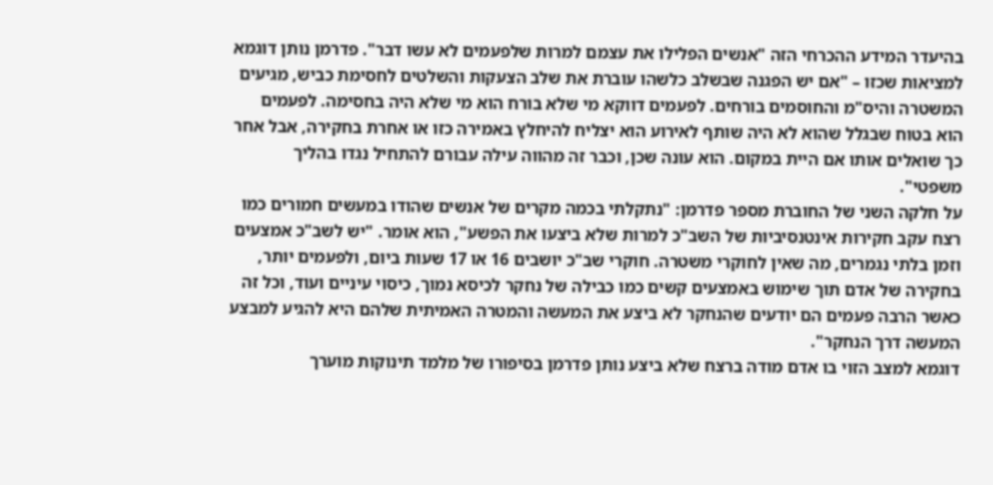בהיעדר המידע ההכרחי הזה "אנשים הפלילו את עצמם למרות שלפעמים לא עשו דבר". פדרמן נותן דוגמא למציאות שכזו – "אם יש הפגנה שבשלב כלשהו עוברת את שלב הצעקות והשלטים לחסימת כביש, מגיעים המשטרה והיס"מ והחוסמים בורחים. לפעמים דווקא מי שלא בורח הוא מי שלא היה בחסימה. לפעמים הוא בטוח שבגלל שהוא לא היה שותף לאירוע הוא יצליח להיחלץ באמירה כזו או אחרת בחקירה, אבל אחר כך שואלים אותו אם היית במקום. הוא עונה שכן, וכבר זה מהווה עילה עבורם להתחיל נגדו בהליך משפטי".
על חלקה השני של החוברת מספר פדרמן: "נתקלתי בכמה מקרים של אנשים שהודו במעשים חמורים כמו רצח עקב חקירות אינטנסיביות של השב"כ למרות שלא ביצעו את הפשע", הוא אומר. "יש לשב"כ אמצעים וזמן בלתי נגמרים, מה שאין לחוקרי משטרה. חוקרי שב"כ יושבים 16 או 17 שעות ביום, ולפעמים יותר, בחקירה של אדם תוך שימוש באמצעים קשים כמו כבילה של נחקר לכיסא נמוך, כיסוי עיניים ועוד, וכל זה כאשר הרבה פעמים הם יודעים שהנחקר לא ביצע את המעשה והמטרה האמיתית שלהם היא להגיע למבצע המעשה דרך הנחקר".
דוגמא למצב הזוי בו אדם מודה ברצח שלא ביצע נותן פדרמן בסיפורו של מלמד תינוקות מוערך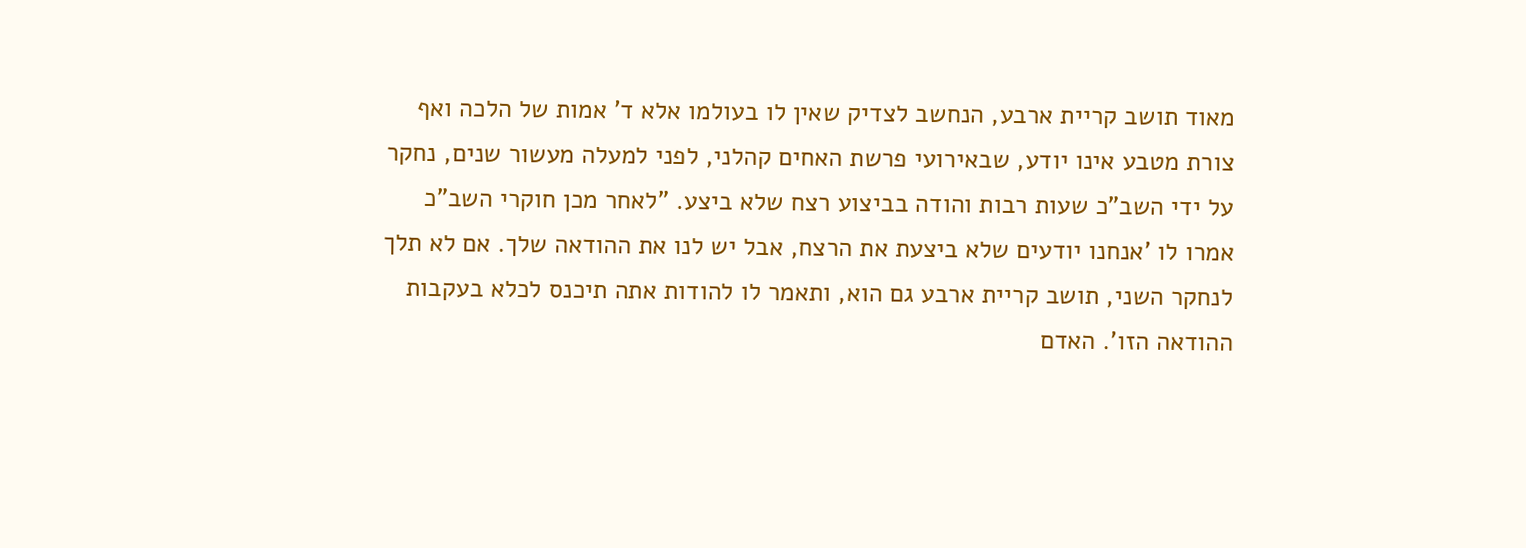מאוד תושב קריית ארבע, הנחשב לצדיק שאין לו בעולמו אלא ד' אמות של הלכה ואף צורת מטבע אינו יודע, שבאירועי פרשת האחים קהלני, לפני למעלה מעשור שנים, נחקר על ידי השב"כ שעות רבות והודה בביצוע רצח שלא ביצע. "לאחר מכן חוקרי השב"כ אמרו לו 'אנחנו יודעים שלא ביצעת את הרצח, אבל יש לנו את ההודאה שלך. אם לא תלך לנחקר השני, תושב קריית ארבע גם הוא, ותאמר לו להודות אתה תיכנס לכלא בעקבות ההודאה הזו'. האדם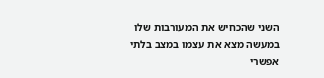השני שהכחיש את המעורבות שלו במעשה מצא את עצמו במצב בלתי אפשרי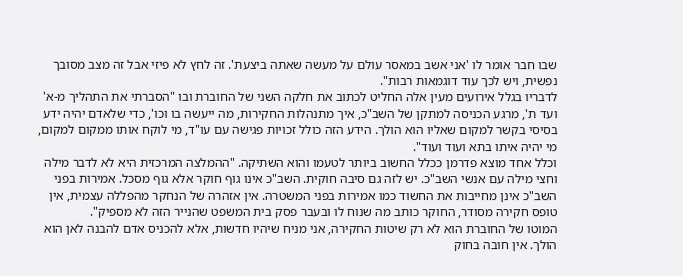שבו חבר אומר לו 'אני אשב במאסר עולם על מעשה שאתה ביצעת'. זה לחץ לא פיזי אבל זה מצב מסובך נפשית, ויש לכך עוד דוגמאות רבות".
לדבריו בגלל אירועים מעין אלה החליט לכתוב את חלקה השני של החוברת ובו "הסברתי את התהליך מ-א' ועד ת', מרגע הכניסה למתקן של השב"כ, איך מתנהלות החקירות, מה ייעשה בו וכו', כדי שלאדם יהיה ידע בסיסי בקשר למקום שאליו הוא הולך. הידע הזה כולל זכויות פגישה עם עו"ד, מי לוקח אותו ממקום למקום, מי יהיה איתו בתא ועוד ועוד".
וכלל אחד מוצא פדרמן ככלל החשוב ביותר לטעמו והוא השתיקה. "ההמלצה המרכזית היא לא לדבר מילה וחצי מילה עם אנשי השב"כ. יש לזה גם סיבה חוקית. השב"כ אינו גוף חוקר אלא גוף מסכל. אמירות בפני השב"כ אינן מחייבות את החשוד כמו אמירות בפני המשטרה. אין אזהרה של הנחקר מהפללה עצמית, אין טופס חקירה מסודר, החוקר כותב מה שנוח לו ובעבר פסק בית המשפט שהנייר הזה לא מספיק".
המוטו של החוברת הוא לא רק שיטות החקירה, אני מניח שיהיו חדשות, אלא להכניס אדם להבנה לאן הוא הולך. אין חובה בחוק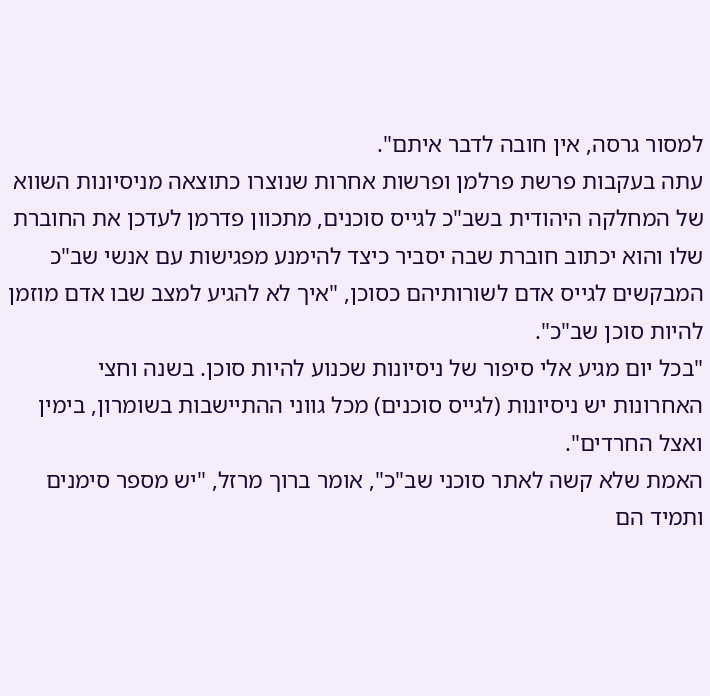למסור גרסה, אין חובה לדבר איתם".
עתה בעקבות פרשת פרלמן ופרשות אחרות שנוצרו כתוצאה מניסיונות השווא של המחלקה היהודית בשב"כ לגייס סוכנים, מתכוון פדרמן לעדכן את החוברת שלו והוא יכתוב חוברת שבה יסביר כיצד להימנע מפגישות עם אנשי שב"כ המבקשים לגייס אדם לשורותיהם כסוכן, "איך לא להגיע למצב שבו אדם מוזמן להיות סוכן שב"כ".
"בכל יום מגיע אלי סיפור של ניסיונות שכנוע להיות סוכן. בשנה וחצי האחרונות יש ניסיונות (לגייס סוכנים) מכל גווני ההתיישבות בשומרון, בימין ואצל החרדים".
האמת שלא קשה לאתר סוכני שב"כ", אומר ברוך מרזל, "יש מספר סימנים ותמיד הם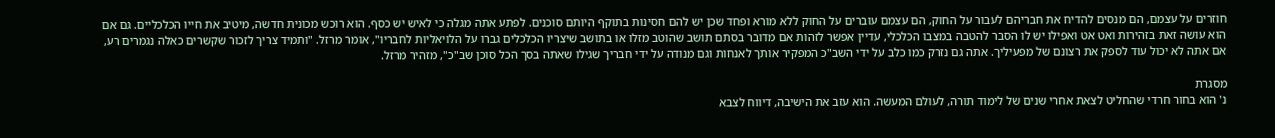חוזרים על עצמם, הם מנסים להדיח את חבריהם לעבור על החוק, הם עצמם עוברים על החוק ללא מורא ופחד שכן יש להם חסינות בתוקף היותם סוכנים. לפתע אתה מגלה כי לאיש יש כסף. הוא רוכש מכונית חדשה, מיטיב את חייו הכלכליים. גם אם הוא עושה זאת בזהירות ואט אט ואפילו יש לו הסבר להטבה במצבו הכלכלי, עדיין אפשר לזהות אם מדובר בסתם תושב שהוטב מזלו או בתושב שיצריו הכלכלים גברו על הלויאליות לחבריו", אומר מרזל. "ותמיד צריך לזכור שקשרים כאלה נגמרים רע, אם אתה לא יכול עוד לספק את רצונם של מפעיליך. אתה גם נזרק כמו כלב על ידי השב"כ המפקיר אותך לאנחות וגם מנודה על ידי חבריך שגילו שאתה בסך הכל סוכן שב"כ", מזהיר מרזל.

מסגרת
נ' הוא בחור חרדי שהחליט לצאת אחרי שנים של לימוד תורה, לעולם המעשה. הוא עזב את הישיבה, דיווח לצבא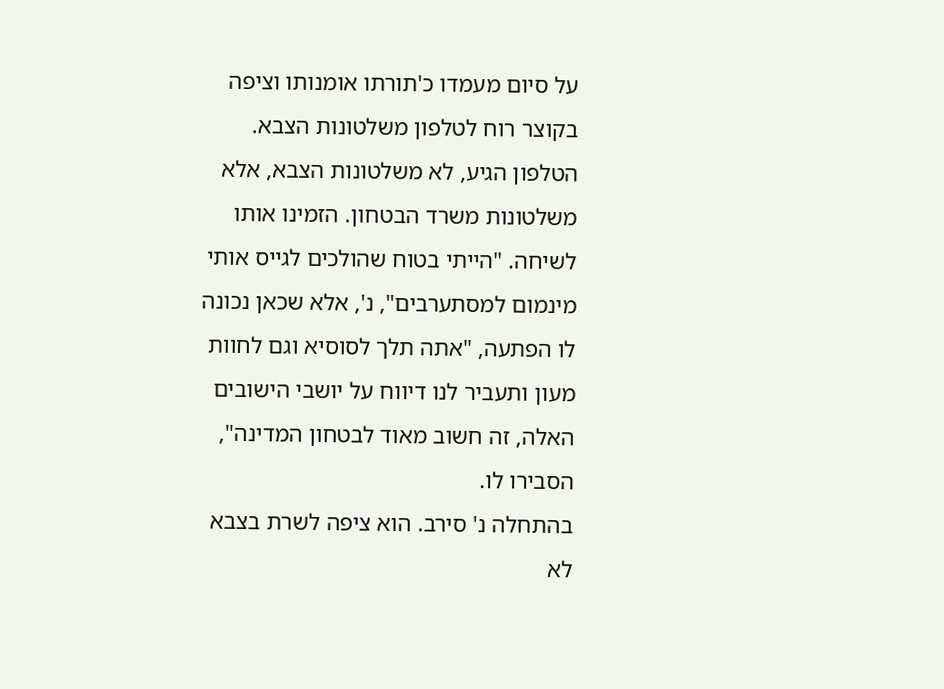על סיום מעמדו כ'תורתו אומנותו וציפה בקוצר רוח לטלפון משלטונות הצבא.
הטלפון הגיע, לא משלטונות הצבא, אלא משלטונות משרד הבטחון. הזמינו אותו לשיחה. "הייתי בטוח שהולכים לגייס אותי מינמום למסתערבים", נ', אלא שכאן נכונה לו הפתעה, "אתה תלך לסוסיא וגם לחוות מעון ותעביר לנו דיווח על יושבי הישובים האלה, זה חשוב מאוד לבטחון המדינה", הסבירו לו.
בהתחלה נ' סירב. הוא ציפה לשרת בצבא לא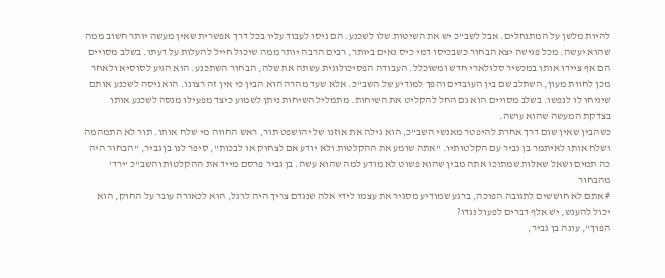להיות מלשן על המתנחלים. אבל לשב"כ יש את השיטות שלו לשכנע. הם ניסו לעבוד עליו בכל דרך אפשרית שאין מעשה יותר חשוב ממה שהוא יעשה. מכל פגישה יצא הבחור כשבכיסו דמי כיס נאים ביותר, רבים הרבה יותר ממה שיכול חייל להעלות על דעתו. בשלב מסויים הם אף ציידו אותו במכשיר סלולארי חדש ומשוכלל. העבודה הפסיכולוגית עשתה את שלה, הבחור השתכנע. הוא הגיע לסוסיא ולאחר מכן לחוות מעון, השתלב שם בין העובדים והפך למודיע של השב"כ. אלא שעד מהרה הוא הבין כי אין זה רצונו. הוא ניסה לשכנע אותם שיניחו לו לנפשו. בשלב מסויים הוא גם החל להקליט את השיחות. מתמליל השיחות ניתן לשמוע כיצד מפעילו מנסה לשכנע אותו בצדקת המעשה שהוא עושה.
כשהבין שאין שום דרך אחרת להיפטר מאנשי השב"כ, הוא גילה את אוזנו של יהושפט תור, ראש החווה מי שלח אותו. תור לא התמהמה ושלח אותו לאיתמר בן גביר עם הקלטותיו. "אתה שומע את ההקלטות ולא יודע אם לצחוק או לבכות", סיפר לנו בן גביר, "הבחור היה כה תמים ושאל שאלות שמתוכו אתה מבין שהוא פשוט לא מודע למה שהוא עשה. בן גביר פרסם מייד את ההקלטות והשב"כ 'ירד' מהבחור
# אתם לא חוששים לתגובה הפוכה, ברגע שמודיע מסגיר את עצמו לידי אלה שנגדם צריך היה לרגל, הוא לכאורה עובר על החוק, הוא יכול להענש, יש אלף דברים לפעול נגדו?
הפוך", עונה בן גביר,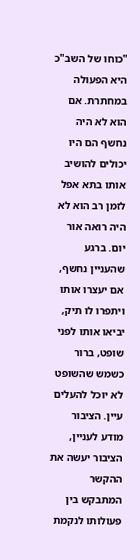"כוחו של השב"כ היא הפעולה במחתרת. אם הוא לא היה נחשף הם היו יכולים להושיב אותו בתא אפל לזמן רב הוא לא היה רואה אור יום. ברגע שהעניין נחשף, אם יעצרו אותו ויתפרו לו תיק, יביאו אותו לפני שופט, ברור כשמש שהשופט לא יוכל להעלים עיין. הציבור מודע לעניין, הציבור יעשה את ההקשר המתבקש בין פעולותו לנקמת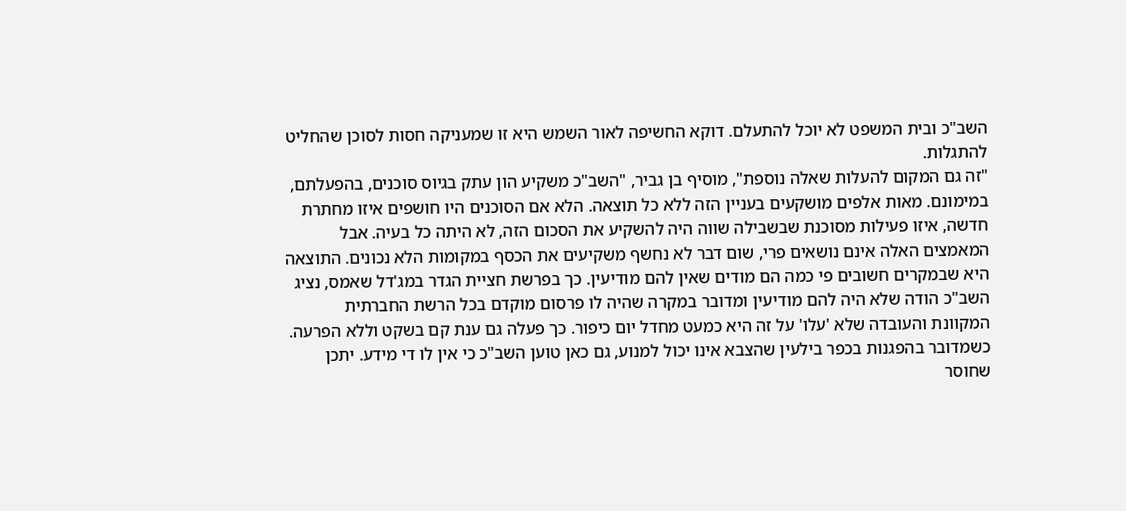השב"כ ובית המשפט לא יוכל להתעלם. דוקא החשיפה לאור השמש היא זו שמעניקה חסות לסוכן שהחליט להתגלות.
"זה גם המקום להעלות שאלה נוספת", מוסיף בן גביר, "השב"כ משקיע הון עתק בגיוס סוכנים, בהפעלתם, במימונם. מאות אלפים מושקעים בעניין הזה ללא כל תוצאה. הלא אם הסוכנים היו חושפים איזו מחתרת חדשה, איזו פעילות מסוכנת שבשבילה שווה היה להשקיע את הסכום הזה, לא היתה כל בעיה. אבל המאמצים האלה אינם נושאים פרי, שום דבר לא נחשף משקיעים את הכסף במקומות הלא נכונים. התוצאה היא שבמקרים חשובים פי כמה הם מודים שאין להם מודיעין. כך בפרשת חציית הגדר במג'דל שאמס, נציג השב"כ הודה שלא היה להם מודיעין ומדובר במקרה שהיה לו פרסום מוקדם בכל הרשת החברתית המקוונת והעובדה שלא 'עלו' על זה היא כמעט מחדל יום כיפור. כך פעלה גם ענת קם בשקט וללא הפרעה. כשמדובר בהפגנות בכפר בילעין שהצבא אינו יכול למנוע, גם כאן טוען השב"כ כי אין לו די מידע. יתכן שחוסר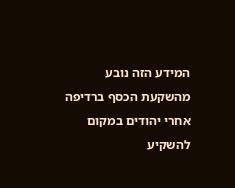המידע הזה נובע מהשקעת הכסף ברדיפה אחרי יהודים במקום להשקיע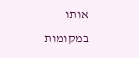אותו במקומות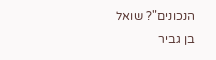הנכונים"? שואל בן גביר